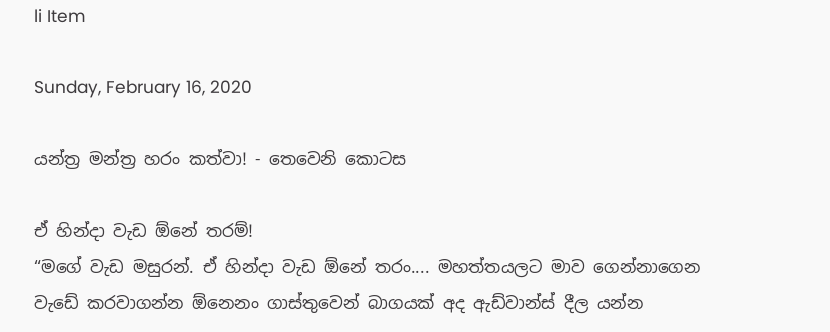li Item

Sunday, February 16, 2020

යන්ත්‍ර මන්ත්‍ර හරං කත්වා! - තෙවෙනි කොටස

ඒ හින්දා වැඩ ඕනේ තරම්!
“මගේ වැඩ මසුරන්. ඒ හින්දා වැඩ ඕනේ තරං.... මහත්තයලට මාව ගෙන්නාගෙන වැඩේ කරවාගන්න ඕනෙනං ගාස්තුවෙන් බාගයක් අද ඇඩ්වාන්ස් දීල යන්න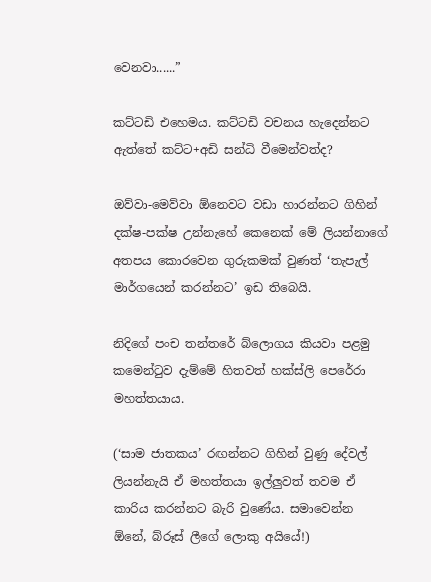වෙනවා......”

කට්ටඩි එහෙමය. කට්ටඩි වචනය හැදෙන්නට ඇත්තේ කට්ට+අඩි සන්ධි වීමෙන්වත්ද?

ඔව්වා-මෙව්වා ඕනෙවට වඩා හාරන්නට ගිහින් දක්ෂ-පක්ෂ උන්නැහේ කෙනෙක් මේ ලියන්නාගේ අතපය කොරවෙන ගුරුකමක් වුණත් ‘තැපැල් මාර්ගයෙන් කරන්නට’ ඉඩ තිබෙයි.

නිදිගේ පංච තන්තරේ බ්ලොගය කියවා පළමු කමෙන්ටුව දැම්මේ හිතවත් හක්ස්ලි පෙරේරා මහත්තයාය.

(‘සාම ජාතකය’ රඟන්නට ගිහින් වුණු දේවල් ලියන්නැයි ඒ මහත්තයා ඉල්ලුවත් තවම ඒ කාරිය කරන්නට බැරි වුණේය. සමාවෙන්න ඕනේ, බ්රූස් ලීගේ ලොකු අයියේ!)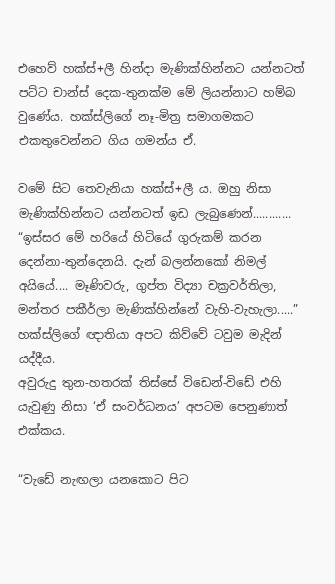එහෙව් හක්ස්+ලී හින්දා මැණික්හින්නට යන්නටත් පට්ට චාන්ස් දෙක-තුනක්ම මේ ලියන්නාට හම්බ වුණේය. හක්ස්ලිගේ නෑ-මිත්‍ර සමාගමකට එකතුවෙන්නට ගිය ගමන්ය ඒ.

වමේ සිට තෙවැනියා හක්ස්+ලී ය. ඔහු නිසා මැණික්හින්නට යන්නටත් ඉඩ ලැබුණෙන්............
“ඉස්සර මේ හරියේ හිටියේ ගුරුකම් කරන දෙන්නා-තුන්දෙනයි. දැන් බලන්නකෝ නිමල් අයියේ.... මෑණිවරු, ගුප්ත විද්‍යා චක්‍රවර්තිලා, මන්තර පකීර්ලා මැණික්හින්නේ වැහි-වැහැලා.....” හක්ස්ලිගේ ඥාතියා අපට කිව්වේ ටවුම මැදින් යද්දීය.
අවුරුදු තුන-හතරක් තිස්සේ විඩෙන්-විඩේ එහි යැවුණු නිසා ‘ඒ සංවර්ධනය’ අපටම පෙනුණාත් එක්කය.

“වැඩේ නැඟලා යනකොට පිට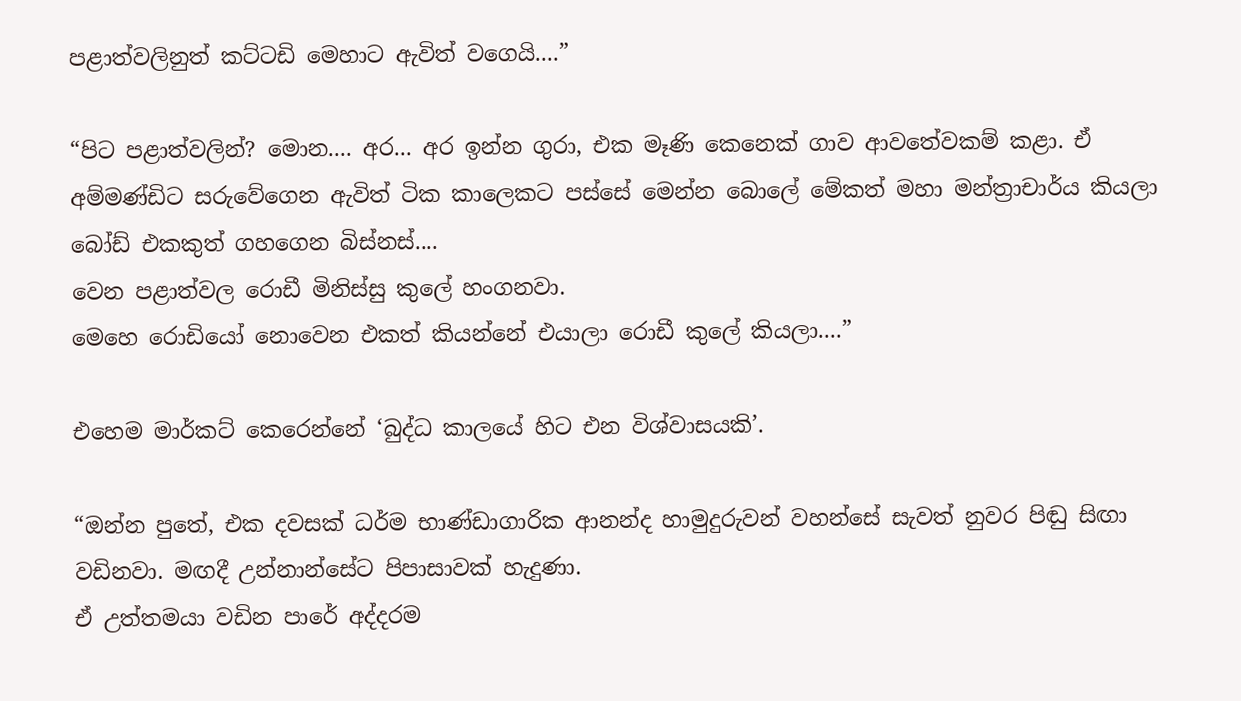පළාත්වලිනුත් කට්ටඩි මෙහාට ඇවිත් වගෙයි....”

“පිට පළාත්වලින්? මොන.... අර... අර ඉන්න ගුරා, එක මෑණි කෙනෙක් ගාව ආවතේවකම් කළා. ඒ අම්මණ්ඩිට සරුවේගෙන ඇවිත් ටික කාලෙකට පස්සේ මෙන්න බොලේ මේකත් මහා මන්ත්‍රාචාර්ය කියලා බෝඩ් එකකුත් ගහගෙන බිස්නස්....
වෙන පළාත්වල රොඩී මිනිස්සු කුලේ හංගනවා.
මෙහෙ රොඩියෝ නොවෙන එකත් කියන්නේ එයාලා රොඩී කුලේ කියලා....”

එහෙම මාර්කට් කෙරෙන්නේ ‘බුද්ධ කාලයේ හිට එන විශ්වාසයකි’.

“ඔන්න පුතේ, එක දවසක් ධර්ම භාණ්ඩාගාරික ආනන්ද හාමුදුරුවන් වහන්සේ සැවත් නුවර පිඬු සිඟා වඩිනවා. මඟදී උන්නාන්සේට පිපාසාවක් හැදුණා.
ඒ උත්තමයා වඩින පාරේ අද්දරම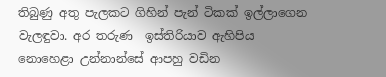තිබුණු අතු පැලකට ගිහින් පැන් ටිකක් ඉල්ලාගෙන වැලඳුවා. අර තරුණ  ඉස්තිරියාව ඇහිපිය නොහෙළා උන්නාන්සේ ආපහු වඩින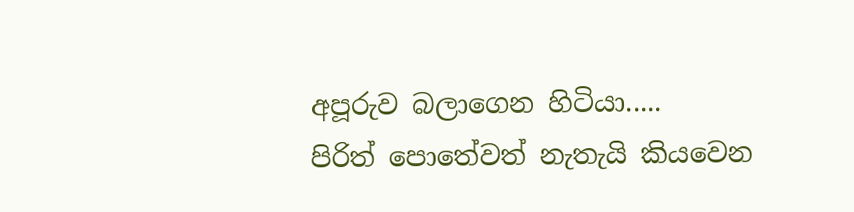අපූරුව බලාගෙන හිටියා.....
පිරිත් පොතේවත් නැතැයි කියවෙන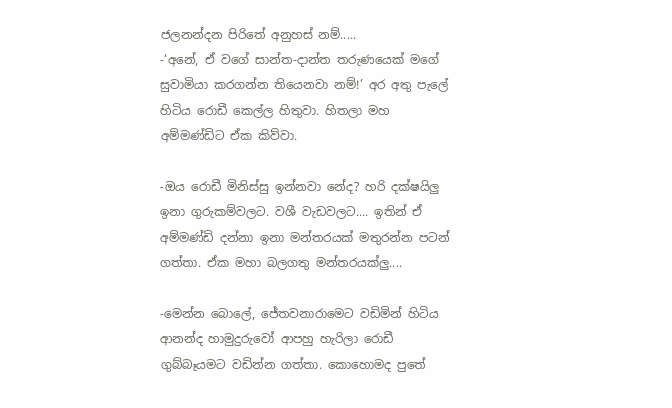ජලනන්දන පිරිතේ අනුහස් නම්.....
-‘අනේ, ඒ වගේ සාන්ත-දාන්ත තරුණයෙක් මගේ සුවාමියා කරගන්න තියෙනවා නම්!’ අර අතු පැලේ හිටිය රොඩී කෙල්ල හිතුවා. හිතලා මහ අම්මණ්ඩිට ඒක කිව්වා.

-ඔය රොඩී මිනිස්සු ඉන්නවා නේද? හරි දක්ෂයිලු ඉනා ගුරුකම්වලට. වශී වැඩවලට.... ඉතින් ඒ අම්මණ්ඩි දන්නා ඉනා මන්තරයක් මතුරන්න පටන් ගත්තා. ඒක මහා බලගතු මන්තරයක්ලු....

-මෙන්න බොලේ, ජේතවනාරාමෙට වඩිමින් හිටිය ආනන්ද හාමුදුරුවෝ ආපහු හැරිලා රොඩී ගුබ්බෑයමට වඩින්න ගත්තා. කොහොමද පුතේ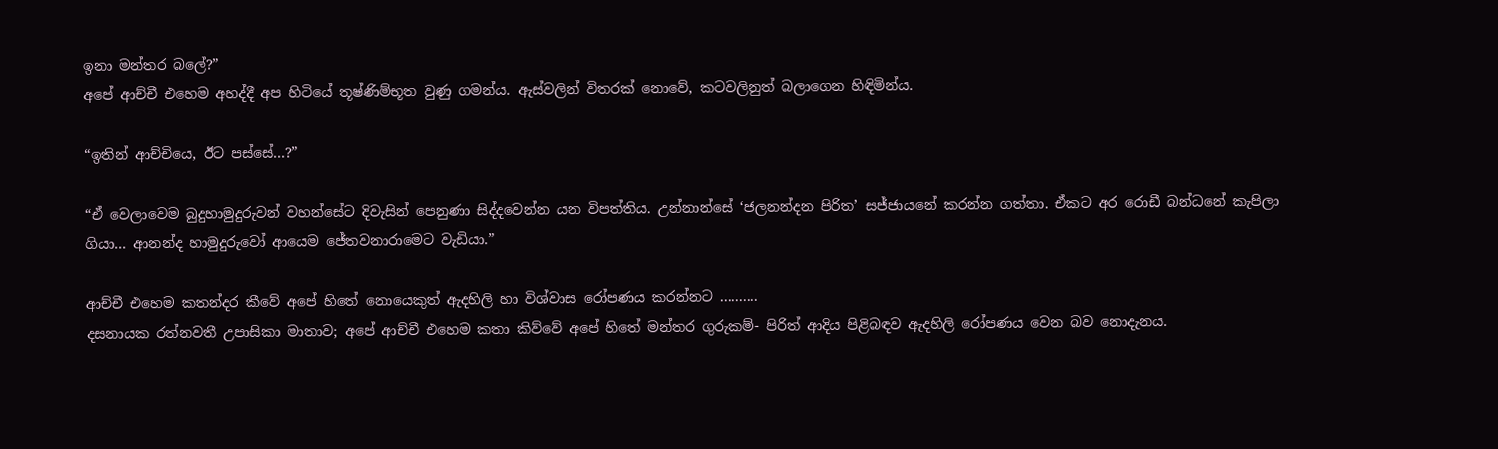ඉනා මන්තර බලේ?”
අපේ ආච්චී එහෙම අහද්දී අප හිටියේ තූෂ්ණිම්භූත වුණු ගමන්ය. ඇස්වලින් විතරක් නොවේ, කටවලිනුත් බලාගෙන හිඳිමින්ය.

“ඉතින් ආච්චියෙ, ඊට පස්සේ...?”

“ඒ වෙලාවෙම බුදුහාමුදුරුවන් වහන්සේට දිවැසින් පෙනුණා සිද්දවෙන්න යන විපත්තිය. උන්නාන්සේ ‘ජලනන්දන පිරිත’ සජ්ජායනේ කරන්න ගත්තා. ඒකට අර රොඩී බන්ධනේ කැපිලා ගියා... ආනන්ද හාමුදුරුවෝ ආයෙම ජේතවනාරාමෙට වැඩියා.”

ආච්චී එහෙම කතන්දර කීවේ අපේ හිතේ නොයෙකුත් ඇදහිලි හා විශ්වාස රෝපණය කරන්නට ..........
දසනායක රත්නවතී උපාසිකා මාතාව; අපේ ආච්චී එහෙම කතා කිව්වේ අපේ හිතේ මන්තර ගුරුකම්- පිරිත් ආදිය පිළිබඳව ඇදහිලි රෝපණය වෙන බව නොදැනය.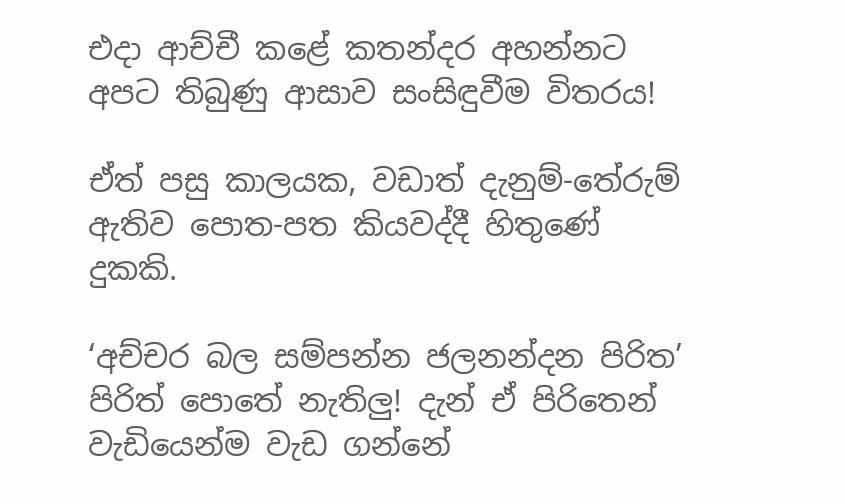එදා ආච්චී කළේ කතන්දර අහන්නට අපට තිබුණු ආසාව සංසිඳුවීම විතරය!

ඒත් පසු කාලයක, වඩාත් දැනුම්-තේරුම් ඇතිව පොත-පත කියවද්දී හිතුණේ දුකකි.

‘අච්චර බල සම්පන්න ජලනන්දන පිරිත’ පිරිත් පොතේ නැතිලු! දැන් ඒ පිරිතෙන් වැඩියෙන්ම වැඩ ගන්නේ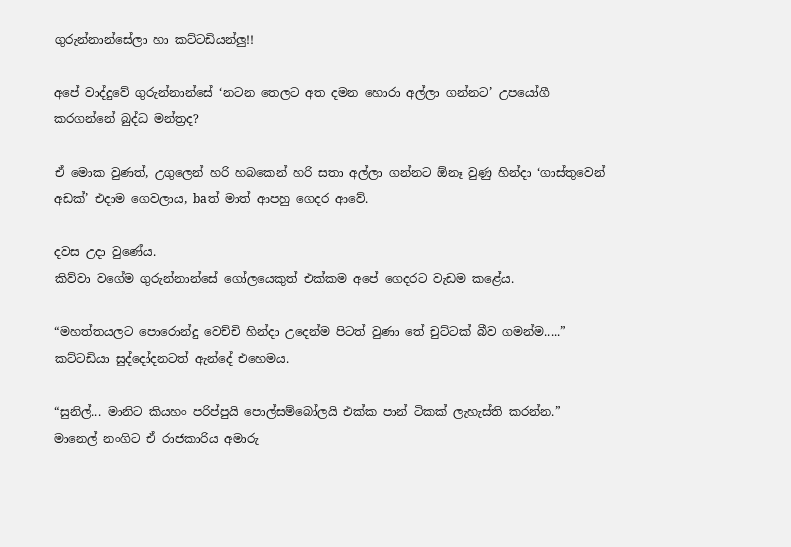ගුරුන්නාන්සේලා හා කට්ටඩියන්ලු!!

අපේ වාද්දුවේ ගුරුන්නාන්සේ ‘නටන තෙලට අත දමන හොරා අල්ලා ගන්නට’ උපයෝගී කරගන්නේ බුද්ධ මන්ත්‍රද?

ඒ මොක වුණත්, උගුලෙන් හරි හබකෙන් හරි සතා අල්ලා ගන්නට ඕනෑ වුණු හින්දා ‘ගාස්තුවෙන් අඩක්’ එදාම ගෙවලාය, baත් මාත් ආපහු ගෙදර ආවේ.

දවස උදා වුණේය.
කිව්වා වගේම ගුරුන්නාන්සේ ගෝලයෙකුත් එක්කම අපේ ගෙදරට වැඩම කළේය.

“මහත්තයලට පොරොන්දු වෙච්චි හින්දා උදෙන්ම පිටත් වුණා තේ චුට්ටක් බීව ගමන්ම.....” කට්ටඩියා සුද්දෝදනටත් ඇන්දේ එහෙමය.

“සුනිල්... මානිට කියහං පරිප්පුයි පොල්සම්බෝලයි එක්ක පාන් ටිකක් ලැහැස්ති කරන්න.” මානෙල් නංගිට ඒ රාජකාරිය අමාරු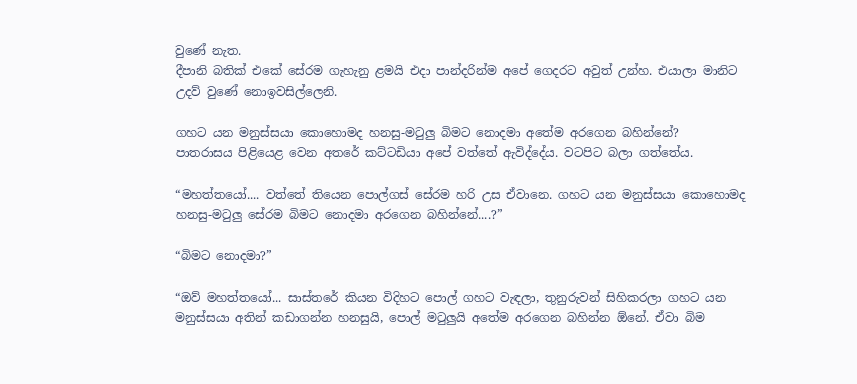වුණේ නැත.
දීපානි බතික් එකේ සේරම ගැහැනු ළමයි එදා පාන්දරින්ම අපේ ගෙදරට අවුත් උන්හ. එයාලා මානිට උදව් වුණේ නොඉවසිල්ලෙනි.

ගහට යන මනුස්සයා කොහොමද හනසු-මටුලු බිමට නොදමා අතේම අරගෙන බහින්නේ?
පාතරාසය පිළියෙළ වෙන අතරේ කට්ටඩියා අපේ වත්තේ ඇවිද්දේය. වටපිට බලා ගත්තේය.

“මහත්තයෝ.... වත්තේ තියෙන පොල්ගස් සේරම හරි උස ඒවානෙ. ගහට යන මනුස්සයා කොහොමද හනසු-මටුලු සේරම බිමට නොදමා අරගෙන බහින්නේ....?”

“බිමට නොදමා?”

“ඔව් මහත්තයෝ... සාස්තරේ කියන විදිහට පොල් ගහට වැඳලා, තුනුරුවන් සිහිකරලා ගහට යන මනුස්සයා අතින් කඩාගන්න හනසුයි, පොල් මටුලුයි අතේම අරගෙන බහින්න ඕනේ. ඒවා බිම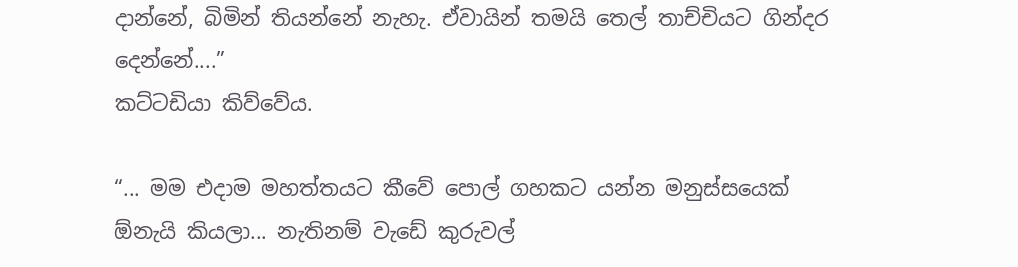දාන්නේ, බිමින් තියන්නේ නැහැ. ඒවායින් තමයි තෙල් තාච්චියට ගින්දර දෙන්නේ....”
කට්ටඩියා කිව්වේය.

“... මම එදාම මහත්තයට කීවේ පොල් ගහකට යන්න මනුස්සයෙක් ඕනැයි කියලා... නැතිනම් වැඩේ කුරුවල්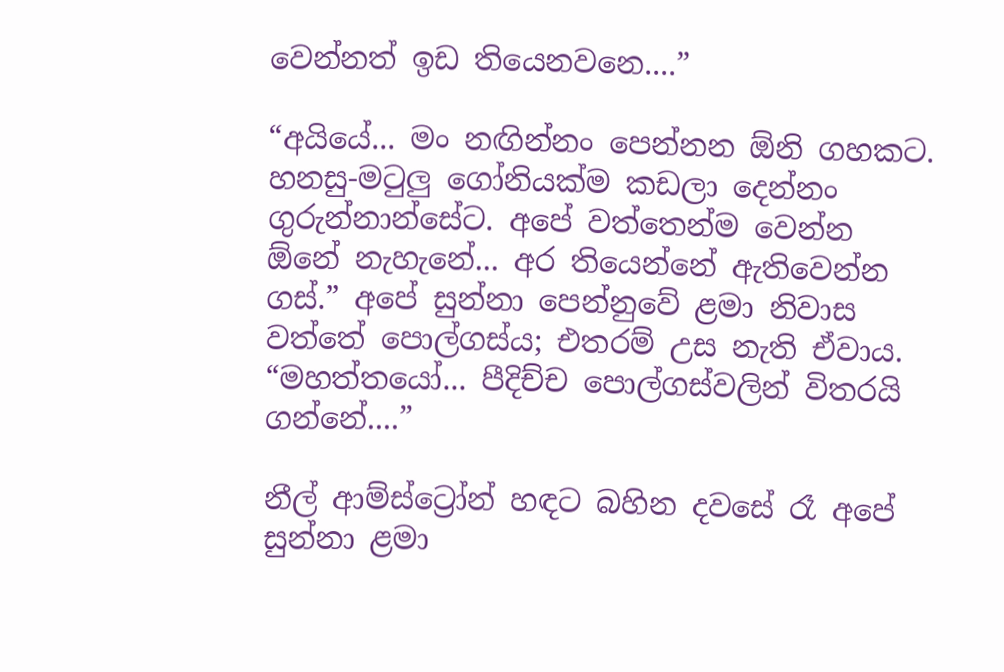වෙන්නත් ඉඩ තියෙනවනෙ....”

“අයියේ... මං නඟින්නං පෙන්නන ඕනි ගහකට. හනසු-මටුලු ගෝනියක්ම කඩලා දෙන්නං ගුරුන්නාන්සේට. අපේ වත්තෙන්ම වෙන්න ඕනේ නැහැනේ... අර තියෙන්නේ ඇතිවෙන්න ගස්.” අපේ සුන්නා පෙන්නුවේ ළමා නිවාස වත්තේ පොල්ගස්ය; එතරම් උස නැති ඒවාය.
“මහත්තයෝ... පීදිච්ච පොල්ගස්වලින් විතරයි ගන්නේ....”

නීල් ආම්ස්ට්‍රෝන් හඳට බහින දවසේ රෑ අපේ සුන්නා ළමා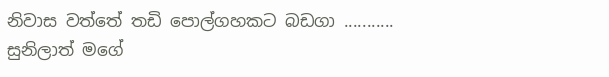නිවාස වත්තේ තඩි පොල්ගහකට බඩගා ...........
සුනිලාත් මගේ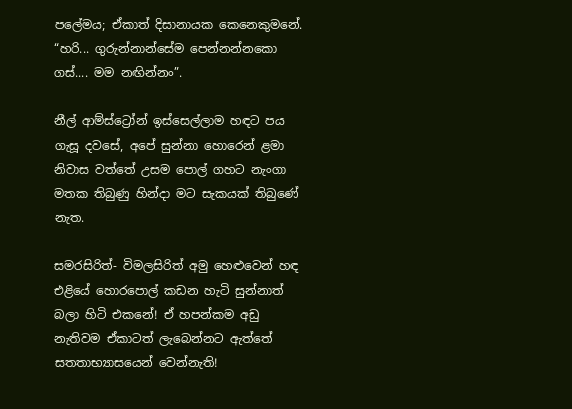පලේමය; ඒකාත් දිසානායක කෙනෙකුමනේ. “හරි... ගුරුන්නාන්සේම පෙන්නන්නකො ගස්.... මම නඟින්නං”.

නීල් ආම්ස්ට්‍රෝන් ඉස්සෙල්ලාම හඳට පය ගැසූ දවසේ, අපේ සුන්නා හොරෙන් ළමා නිවාස වත්තේ උසම පොල් ගහට නැංගා මතක තිබුණු හින්දා මට සැකයක් තිබුණේ නැත.

සමරසිරිත්- විමලසිරිත් අමු හෙළුවෙන් හඳ එළියේ හොරපොල් කඩන හැටි සුන්නාත් බලා හිටි එකනේ! ඒ හපන්කම අඩු නැතිවම ඒකාටත් ලැබෙන්නට ඇත්තේ සතතාභ්‍යාසයෙන් වෙන්නැති!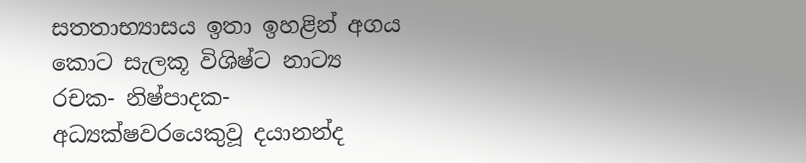සතතාභ්‍යාසය ඉතා ඉහළින් අගය කොට සැලකූ විශිෂ්ට නාට්‍ය රචක- නිෂ්පාදක- අධ්‍යක්ෂවරයෙකුවූ දයානන්ද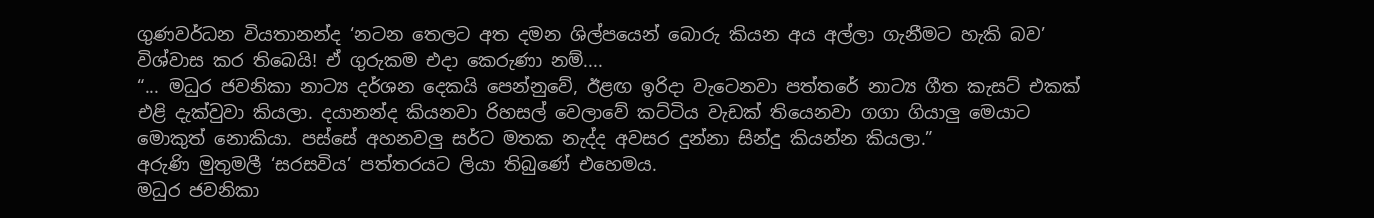ගුණවර්ධන වියතානන්ද ‘නටන තෙලට අත දමන ශිල්පයෙන් බොරු කියන අය අල්ලා ගැනීමට හැකි බව’ විශ්වාස කර තිබෙයි! ඒ ගුරුකම එදා කෙරුණා නම්....
“... මධුර ජවනිකා නාට්‍ය දර්ශන දෙකයි පෙන්නුවේ, ඊළඟ ඉරිදා වැටෙනවා පත්තරේ නාට්‍ය ගීත කැසට් එකක් එළි දැක්වුවා කියලා. දයානන්ද කියනවා රිහසල් වෙලාවේ කට්ටිය වැඩක් තියෙනවා ගගා ගියාලු මෙයාට මොකුත් නොකියා. පස්සේ අහනවලු සර්ට මතක නැද්ද අවසර දුන්නා සින්දු කියන්න කියලා.”
අරුණි මුතුමලී ‘සරසවිය’ පත්තරයට ලියා තිබුණේ එහෙමය.
මධුර ජවනිකා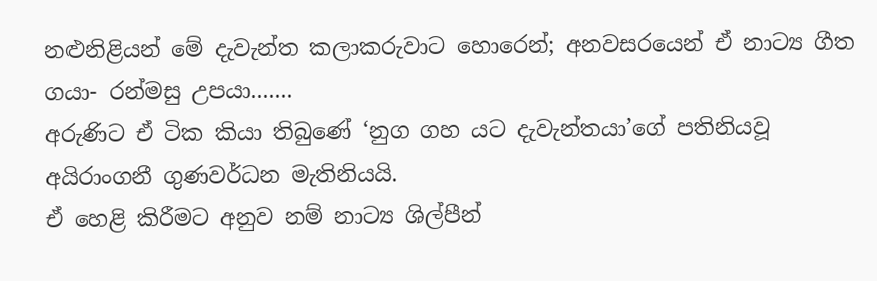නළුනිළියන් මේ දැවැන්ත කලාකරුවාට හොරෙන්; අනවසරයෙන් ඒ නාට්‍ය ගීත ගයා- රන්මසු උපයා.......
අරුණිට ඒ ටික කියා තිබුණේ ‘නුග ගහ යට දැවැන්තයා’ගේ පතිනියවූ අයිරාංගනී ගුණවර්ධන මැතිනියයි.
ඒ හෙළි කිරීමට අනුව නම් නාට්‍ය ශිල්පීන්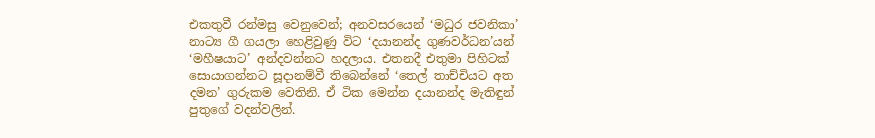එකතුවී රන්මසු වෙනුවෙන්; අනවසරයෙන් ‘මධුර ජවනිකා’ නාට්‍ය ගී ගයලා හෙළිවුණු විට ‘දයානන්ද ගුණවර්ධන’යන් ‘මහීෂයාට’ අන්දවන්නට හදලාය. එතනදී එතුමා පිහිටක් සොයාගන්නට සූදානම්වී තිබෙන්නේ ‘තෙල් තාච්චියට අත දමන’ ගුරුකම වෙතිනි. ඒ ටික මෙන්න දයානන්ද මැතිඳුන් පුතුගේ වදන්වලින්.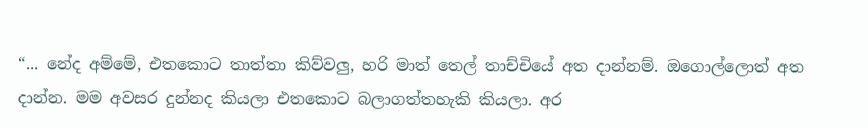“... නේද අම්මේ, එතකොට තාත්තා කිව්වලු, හරි මාත් තෙල් තාච්චියේ අත දාන්නම්. ඔගොල්ලොත් අත දාන්න. මම අවසර දුන්නද කියලා එතකොට බලාගත්තහැකි කියලා. අර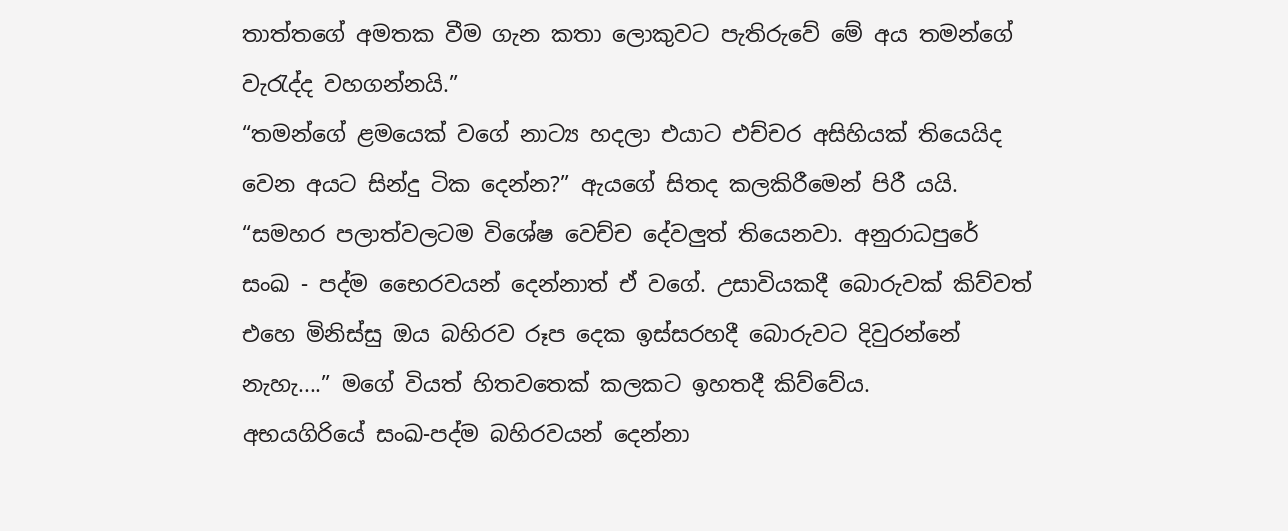තාත්තගේ අමතක වීම ගැන කතා ලොකුවට පැතිරුවේ මේ අය තමන්ගේ වැරැද්ද වහගන්නයි.”
“තමන්ගේ ළමයෙක් වගේ නාට්‍ය හදලා එයාට එච්චර අසිහියක් තියෙයිද වෙන අයට සින්දු ටික දෙන්න?” ඇයගේ සිතද කලකිරීමෙන් පිරී යයි.
“සමහර පලාත්වලටම විශේෂ වෙච්ච දේවලුත් තියෙනවා. අනුරාධපුරේ සංඛ - පද්ම භෛරවයන් දෙන්නාත් ඒ වගේ. උසාවියකදී බොරුවක් කිව්වත් එහෙ මිනිස්සු ඔය බහිරව රූප දෙක ඉස්සරහදී බොරුවට දිවුරන්නේ නැහැ....” මගේ වියත් හිතවතෙක් කලකට ඉහතදී කිව්වේය.
අභයගිරියේ සංඛ-පද්ම බහිරවයන් දෙන්නා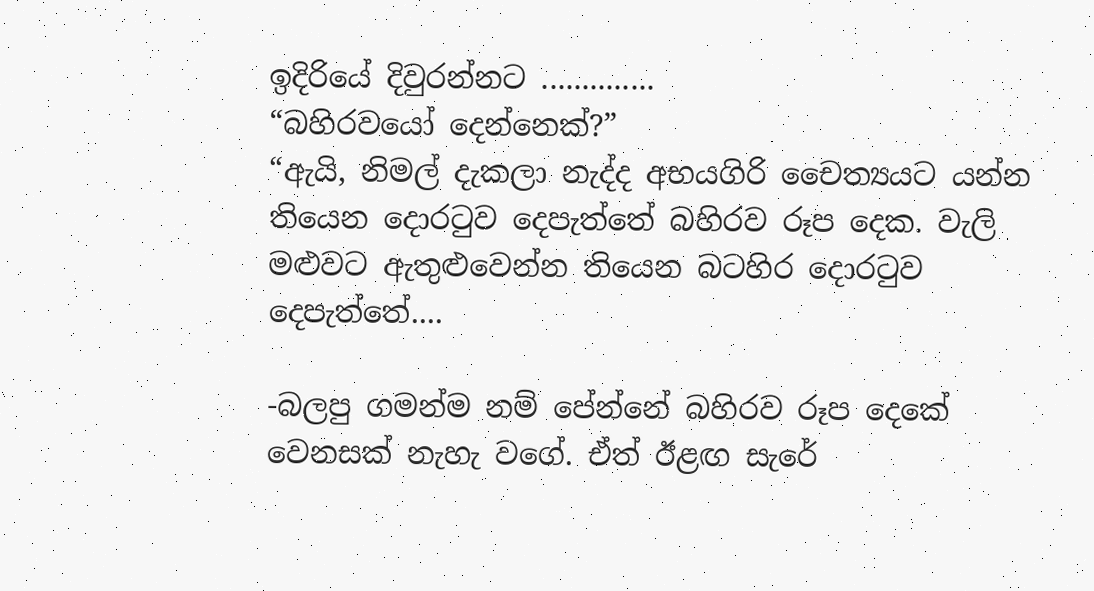ඉදිරියේ දිවුරන්නට ..............
“බහිරවයෝ දෙන්නෙක්?”
“ඇයි, නිමල් දැකලා නැද්ද අභයගිරි චෛත්‍යයට යන්න තියෙන දොරටුව දෙපැත්තේ බහිරව රූප දෙක. වැලි මළුවට ඇතුළුවෙන්න තියෙන බටහිර දොරටුව දෙපැත්තේ....

-බලපු ගමන්ම නම් පේන්නේ බහිරව රූප දෙකේ වෙනසක් නැහැ වගේ. ඒත් ඊළඟ සැරේ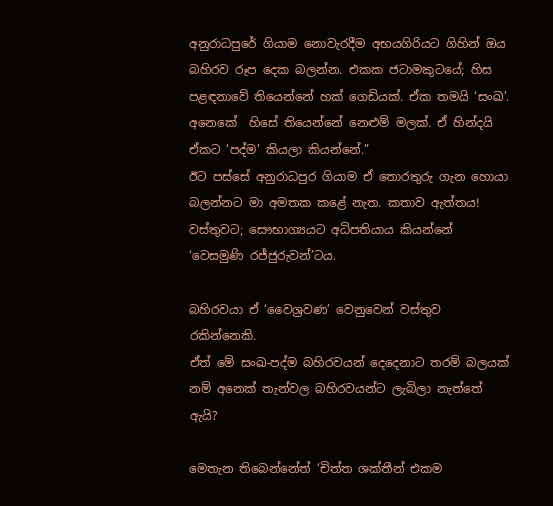අනුරාධපුරේ ගියාම නොවැරදීම අභයගිරියට ගිහින් ඔය බහිරව රූප දෙක බලන්න. එකක ජටාමකුටයේ; හිස පළඳනාවේ තියෙන්නේ හක් ගෙඩියක්. ඒක තමයි ‘සංඛ’. අනෙකේ  හිසේ තියෙන්නේ නෙළුම් මලක්. ඒ හින්දයි ඒකට ‘පද්ම’ කියලා කියන්නේ.”
ඊට පස්සේ අනුරාධපුර ගියාම ඒ තොරතුරු ගැන හොයා බලන්නට මා අමතක කළේ නැත. කතාව ඇත්තය!
වස්තුවට; සෞභාග්‍යයට අධිපතියාය කියන්නේ ‘වෙසමුණි රජ්ජුරුවන්’ටය.

බහිරවයා ඒ ‘වෛශ්‍රවණ’ වෙනුවෙන් වස්තුව රකින්නෙකි.
ඒත් මේ සංඛ-පද්ම බහිරවයන් දෙදෙනාට තරම් බලයක් නම් අනෙක් තැන්වල බහිරවයන්ට ලැබිලා නැත්තේ ඇයි?

මෙතැන තිබෙන්නේත් ‘චිත්ත ශක්තීන් එකම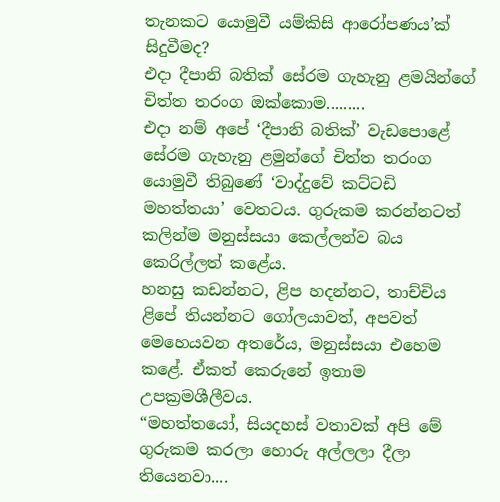තැනකට යොමුවී යම්කිසි ආරෝපණය’ක් සිදුවීමද?
එදා දීපානි බතික් සේරම ගැහැනු ළමයින්ගේ චිත්ත තරංග ඔක්කොම.........
එදා නම් අපේ ‘දීපානි බතික්’ වැඩපොළේ සේරම ගැහැනු ළමුන්ගේ චිත්ත තරංග යොමුවී තිබුණේ ‘වාද්දුවේ කට්ටඩි මහත්තයා’ වෙතටය. ගුරුකම කරන්නටත් කලින්ම මනුස්සයා කෙල්ලන්ව බය කෙරිල්ලත් කළේය.
හනසු කඩන්නට, ළිප හදන්නට, තාච්චිය ළිපේ තියන්නට ගෝලයාවත්, අපවත් මෙහෙයවන අතරේය, මනුස්සයා එහෙම කළේ. ඒකත් කෙරුනේ ඉතාම උපක්‍රමශීලීවය.
“මහත්තයෝ, සියදහස් වතාවක් අපි මේ ගුරුකම කරලා හොරු අල්ලලා දීලා තියෙනවා....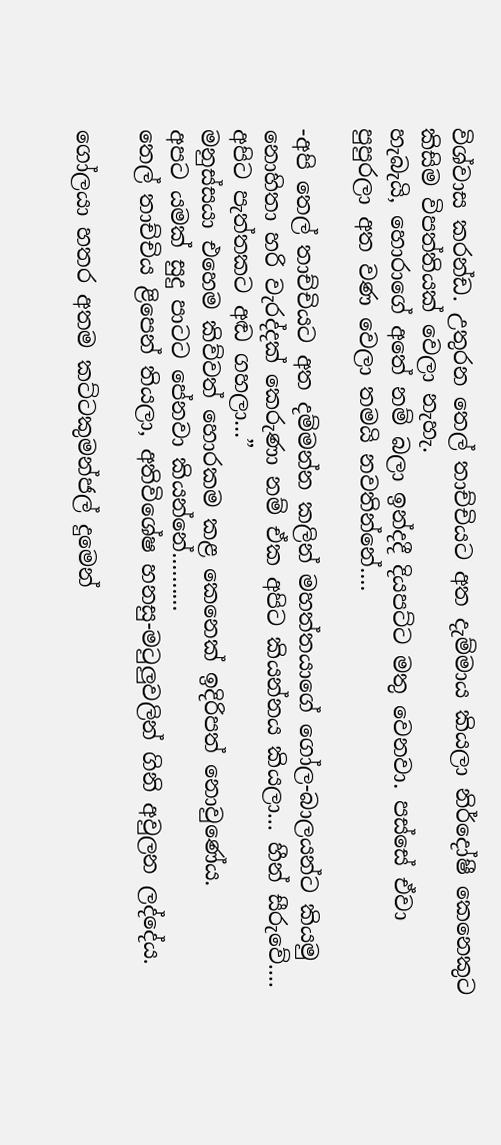විශ්වාස කරන්ඩ. උතුරන තෙල් තාච්චියට අත දැම්මාය කියලා නිර්දෝෂී කෙනෙකුට කිසිම විපත්තියක් වෙලා නැහැ.
හැබැයි, හොරාගේ අතේ නම් බලා ඉන්දදී දියපට්ට මතු වෙනවා. පස්සේ ඒවා පුපුරලා අත වණ වෙලා තමයි නවතින්නේ....

-අපි තෙල් තාච්චියට අත දම්මන්න කලින් මහත්තයාගේ ගෝල-බාලයන්ට කියමු නොහිතා හරි වැරද්දක් කෙරුණා නම් ඒක අපිට කියන්නය කියලා... හීන් සීරුවේ.... අපිට පැත්තකට අඬ ගහලා...”
මනුස්සයා එහෙම කිව්වත් හොරකම කළ කෙනෙක් ඉදිරිපත් නොවුණේය.
අපට යමක් සුදු පාටට පේනවා කියන්නේ..........
තෙල් තාච්චිය ළිපෙන් තියලා, අතිවිශේෂ හනසු-මටුලුවලින් ගිනි අවුලන ලද්දේය.

ගෝලයා හතර අතම කට්ටකුමන්ජල් දුමෙන්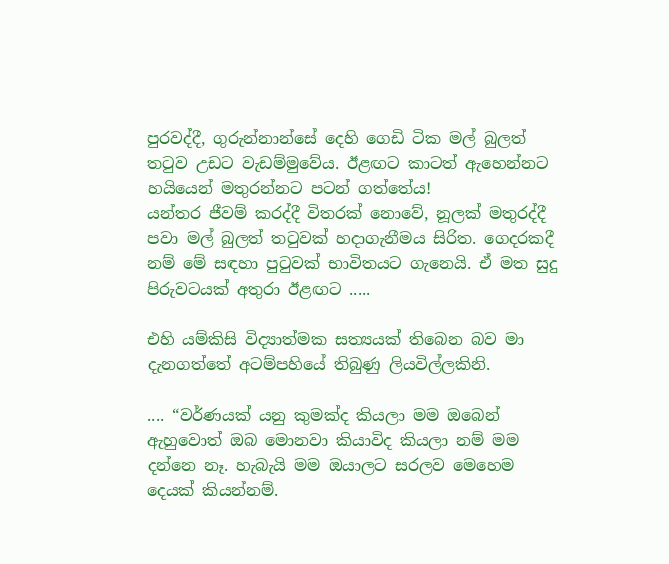පුරවද්දී, ගුරුන්නාන්සේ දෙහි ගෙඩි ටික මල් බුලත් තටුව උඩට වැඩම්මුවේය. ඊළඟට කාටත් ඇහෙන්නට හයියෙන් මතුරන්නට පටන් ගත්තේය!
යන්තර ජීවම් කරද්දී විතරක් නොවේ, නූලක් මතුරද්දී පවා මල් බුලත් තටුවක් හදාගැනීමය සිරිත. ගෙදරකදී නම් මේ සඳහා පුටුවක් භාවිතයට ගැනෙයි. ඒ මත සුදු පිරුවටයක් අතුරා ඊළඟට .....

එහි යම්කිසි විද්‍යාත්මක සත්‍යයක් තිබෙන බව මා දැනගත්තේ අටම්පහියේ තිබුණු ලියවිල්ලකිනි.

.... “වර්ණයක් යනු කුමක්ද කියලා මම ඔබෙන් ඇහුවොත් ඔබ මොනවා කියාවිද කියලා නම් මම දන්නෙ නෑ. හැබැයි මම ඔයාලට සරලව මෙහෙම දෙයක් කියන්නම්.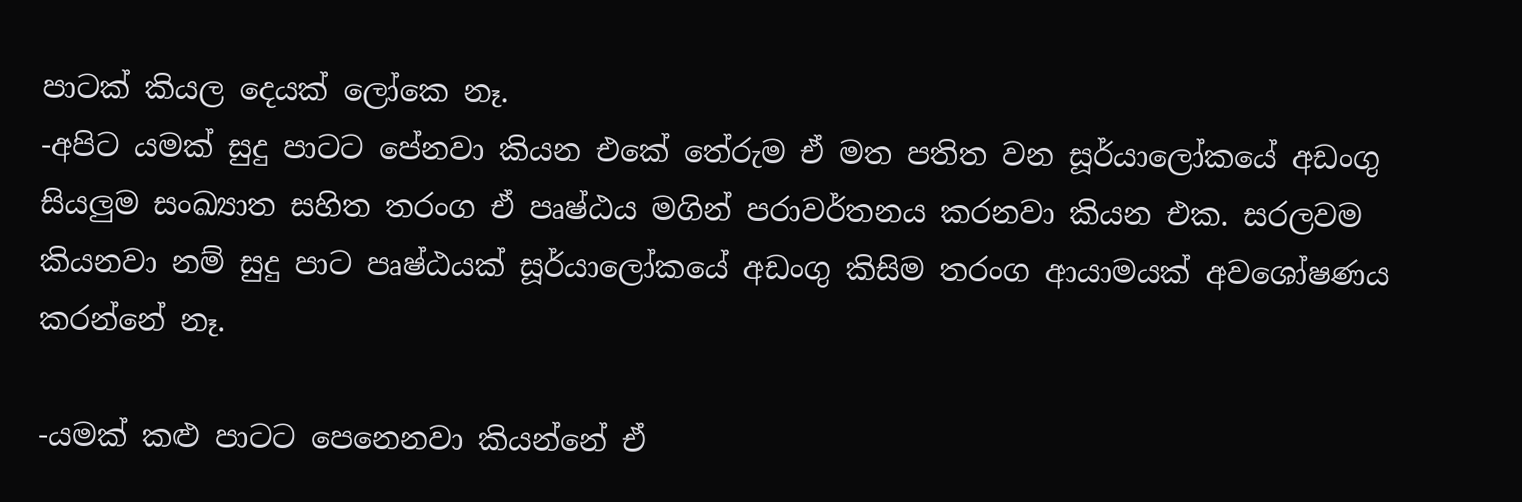පාටක් කියල දෙයක් ලෝකෙ නෑ.
-අපිට යමක් සුදු පාටට පේනවා කියන එකේ තේරුම ඒ මත පතිත වන සූර්යාලෝකයේ අඩංගු සියලුම සංඛ්‍යාත සහිත තරංග ඒ පෘෂ්ඨය මගින් පරාවර්තනය කරනවා කියන එක. සරලවම කියනවා නම් සුදු පාට පෘෂ්ඨයක් සූර්යාලෝකයේ අඩංගු කිසිම තරංග ආයාමයක් අවශෝෂණය කරන්නේ නෑ.

-යමක් කළු පාටට පෙනෙනවා කියන්නේ ඒ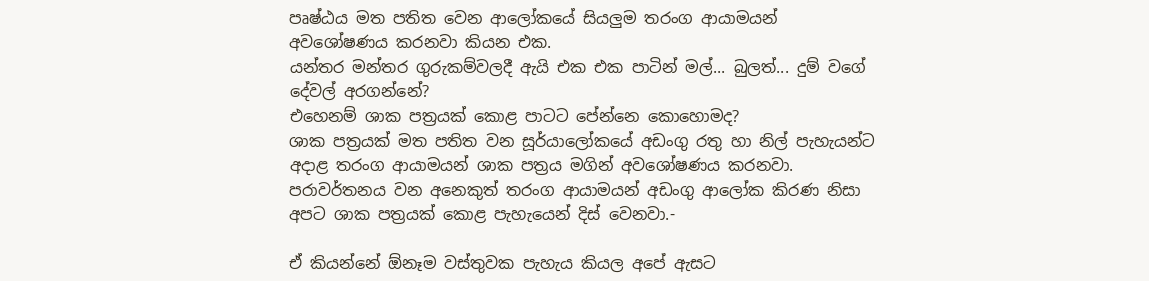පෘෂ්ඨය මත පතිත වෙන ආලෝකයේ සියලුම තරංග ආයාමයන් අවශෝෂණය කරනවා කියන එක.
යන්තර මන්තර ගුරුකම්වලදී ඇයි එක එක පාටින් මල්... බුලත්... දුම් වගේ දේවල් අරගන්නේ?
එහෙනම් ශාක පත්‍රයක් කොළ පාටට පේන්නෙ කොහොමද?
ශාක පත්‍රයක් මත පතිත වන සූර්යාලෝකයේ අඩංගු රතු හා නිල් පැහැයන්ට අදාළ තරංග ආයාමයන් ශාක පත්‍රය මගින් අවශෝෂණය කරනවා. පරාවර්තනය වන අනෙකුත් තරංග ආයාමයන් අඩංගු ආලෝක කිරණ නිසා අපට ශාක පත්‍රයක් කොළ පැහැයෙන් දිස් වෙනවා.-

ඒ කියන්නේ ඕනෑම වස්තුවක පැහැය කියල අපේ ඇසට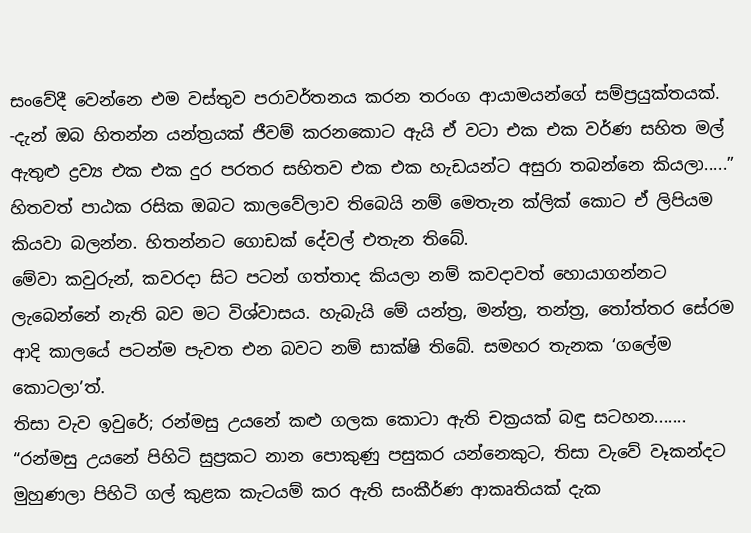සංවේදී වෙන්නෙ එම වස්තුව පරාවර්තනය කරන තරංග ආයාමයන්ගේ සම්ප්‍රයුක්තයක්.
-දැන් ඔබ හිතන්න යන්ත්‍රයක් ජීවම් කරනකොට ඇයි ඒ වටා එක එක වර්ණ සහිත මල් ඇතුළු ද්‍රව්‍ය එක එක දුර පරතර සහිතව එක එක හැඩයන්ට අසුරා තබන්නෙ කියලා.....”
හිතවත් පාඨක රසික ඔබට කාලවේලාව තිබෙයි නම් මෙතැන ක්ලික් කොට ඒ ලිපියම කියවා බලන්න. හිතන්නට ගොඩක් දේවල් එතැන තිබේ.
මේවා කවුරුන්, කවරදා සිට පටන් ගත්තාද කියලා නම් කවදාවත් හොයාගන්නට ලැබෙන්නේ නැති බව මට විශ්වාසය. හැබැයි මේ යන්ත්‍ර, මන්ත්‍ර, තන්ත්‍ර, තෝත්තර සේරම ආදි කාලයේ පටන්ම පැවත එන බවට නම් සාක්ෂි තිබේ. සමහර තැනක ‘ගලේම කොටලා’ත්.
තිසා වැව ඉවුරේ; රන්මසු උයනේ කළු ගලක කොටා ඇති චක්‍රයක් බඳු සටහන.......
“රන්මසු උයනේ පිහිටි සුප්‍රකට නාන පොකුණු පසුකර යන්නෙකුට, තිසා වැවේ වෑකන්දට මුහුණලා පිහිටි ගල් කුළක කැටයම් කර ඇති සංකීර්ණ ආකෘතියක් දැක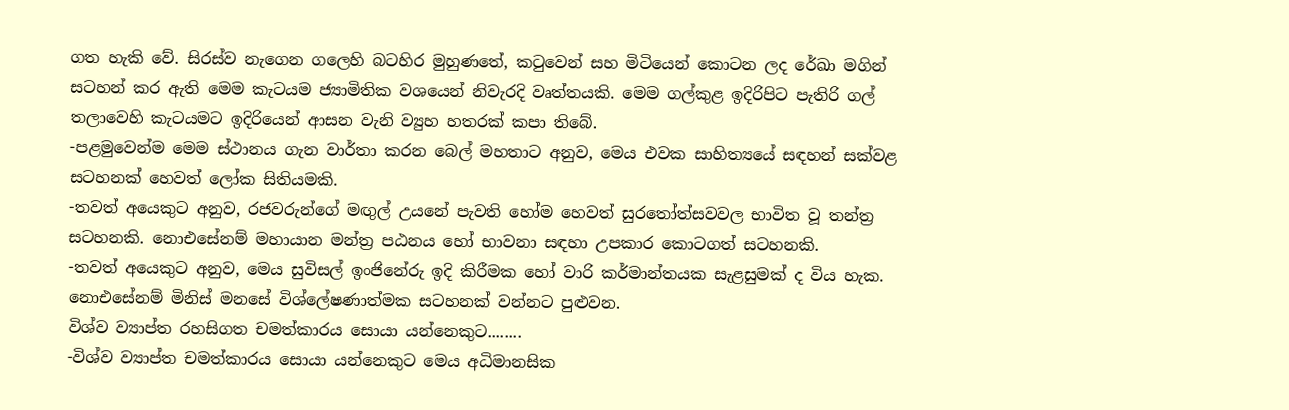ගත හැකි වේ. සිරස්ව නැගෙන ගලෙහි බටහිර මුහුණතේ, කටුවෙන් සහ මිටියෙන් කොටන ලද රේඛා මගින් සටහන් කර ඇති මෙම කැටයම ජ්‍යාමිතික වශයෙන් නිවැරදි වෘත්තයකි. මෙම ගල්කුළ ඉදිරිපිට පැතිරි ගල් තලාවෙහි කැටයමට ඉදිරියෙන් ආසන වැනි ව්‍යුහ හතරක් කපා තිබේ.
-පළමුවෙන්ම මෙම ස්ථානය ගැන වාර්තා කරන බෙල් මහතාට අනුව, මෙය එවක සාහිත්‍යයේ සඳහන් සක්වළ සටහනක් හෙවත් ලෝක සිතියමකි.
-තවත් අයෙකුට අනුව, රජවරුන්ගේ මඟුල් උයනේ පැවති හෝම හෙවත් සුරතෝත්සවවල භාවිත වූ තන්ත්‍ර සටහනකි. නොඑසේනම් මහායාන මන්ත්‍ර පඨනය හෝ භාවනා සඳහා උපකාර කොටගත් සටහනකි.
-තවත් අයෙකුට අනුව, මෙය සුවිසල් ඉංජිනේරු ඉදි කිරීමක හෝ වාරි කර්මාන්තයක සැළසුමක් ද විය හැක. නොඑසේනම් මිනිස් මනසේ විශ්ලේෂණාත්මක සටහනක් වන්නට පුළුවන.
විශ්ව ව්‍යාප්ත රහසිගත චමත්කාරය සොයා යන්නෙකුට........
-විශ්ව ව්‍යාප්ත චමත්කාරය සොයා යන්නෙකුට මෙය අධිමානසික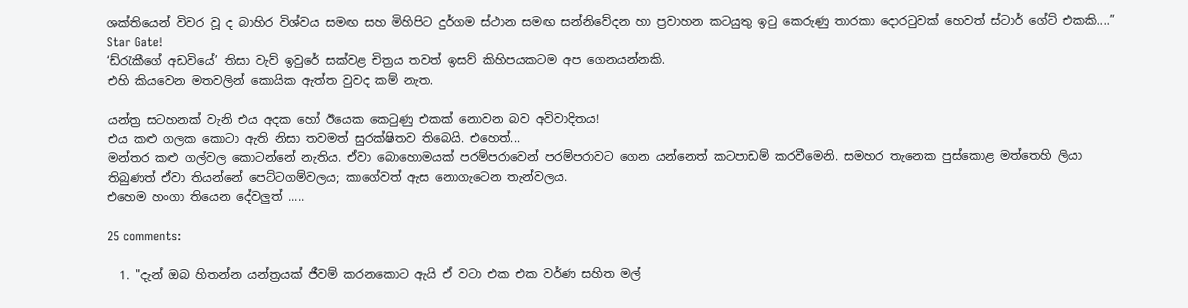ශක්තියෙන් විවර වූ ද බාහිර විශ්වය සමඟ සහ මිහිපිට දුර්ගම ස්ථාන සමඟ සන්නිවේදන හා ප්‍රවාහන කටයුතු ඉටු කෙරුණු තාරකා දොරටුවක් හෙවත් ස්ටාර් ගේට් එකකි....”
Star Gate!
‘ඩ්රැකීගේ අඩවියේ’ තිසා වැව් ඉවුරේ සක්වළ චිත්‍රය තවත් ඉසව් කිහිපයකටම අප ගෙනයන්නකි.
එහි කියවෙන මතවලින් කොයික ඇත්ත වුවද කම් නැත.

යන්ත්‍ර සටහනක් වැනි එය අදක හෝ ඊයෙක කෙටුණු එකක් නොවන බව අවිවාදිතය!
එය කළු ගලක කොටා ඇති නිසා තවමත් සුරක්ෂිතව තිබෙයි. එහෙත්...
මන්තර කළු ගල්වල කොටන්නේ නැතිය. ඒවා බොහොමයක් පරම්පරාවෙන් පරම්පරාවට ගෙන යන්නෙත් කටපාඩම් කරවීමෙනි. සමහර තැනෙක පුස්කොළ මත්තෙහි ලියා තිබුණත් ඒවා තියන්නේ පෙට්ටගම්වලය; කාගේවත් ඇස නොගැටෙන තැන්වලය.
එහෙම හංගා තියෙන දේවලුත් .....

25 comments:

  1. "දැන් ඔබ හිතන්න යන්ත්‍රයක් ජීවම් කරනකොට ඇයි ඒ වටා එක එක වර්ණ සහිත මල්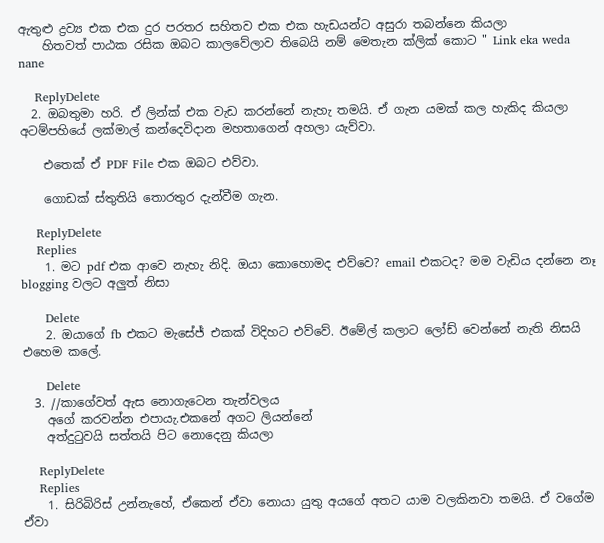ඇතුළු ද්‍රව්‍ය එක එක දුර පරතර සහිතව එක එක හැඩයන්ට අසුරා තබන්නෙ කියලා
    හිතවත් පාඨක රසික ඔබට කාලවේලාව තිබෙයි නම් මෙතැන ක්ලික් කොට " Link eka weda nane

    ReplyDelete
  2. ඔබතුමා හරි. ඒ ලින්ක් එක වැඩ කරන්නේ නැහැ තමයි. ඒ ගැන යමක් කල හැකිද කියලා අටම්පහියේ ලක්මාල් කන්දෙවිදාන මහතාගෙන් අහලා යැව්වා.

    එතෙක් ඒ PDF File එක ඔබට එව්වා.

    ගොඩක් ස්තුතියි තොරතුර දැන්වීම ගැන.

    ReplyDelete
    Replies
    1. මට pdf එක ආවෙ නැහැ නිදි. ඔයා කොහොමද එව්වෙ? email එකටද? මම වැඩිය දන්නෙ නෑ blogging වලට අලුත් නිසා

      Delete
    2. ඔයාගේ fb එකට මැසේජ් එකක් විදිහට එව්වේ. ඊමේල් කලාට ලෝඩ් වෙන්නේ නැති නිසයි එහෙම කලේ.

      Delete
  3. //කාගේවත් ඇස නොගැටෙන තැන්වලය
    අගේ කරවන්න එපායැ.එකනේ අගට ලියන්නේ
    අත්දුටුවයි සත්තයි පිට නොදෙනු කියලා

    ReplyDelete
    Replies
    1. සිරිබිරිස් උන්නැහේ, ඒකෙන් ඒවා නොයා යුතු අයගේ අතට යාම වලකිනවා තමයි. ඒ වගේම ඒවා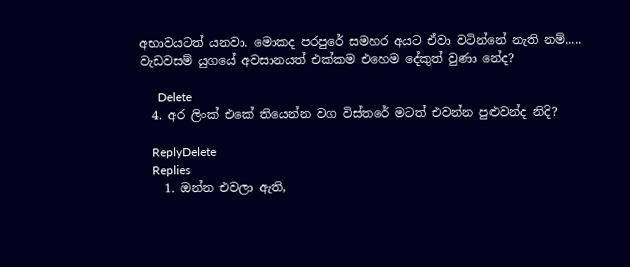අභාවයටත් යනවා. මොකද පරපුරේ සමහර අයට ඒවා වටින්නේ නැති නම්..... වැඩවසම් යුගයේ අවසානයත් එක්කම එහෙම දේකුත් වුණා නේද?

      Delete
  4. අර ලිංක් එකේ තියෙන්න වග විස්තරේ මටත් එවන්න පුළුවන්ද නිදි?

    ReplyDelete
    Replies
    1. ඔන්න එවලා ඇති,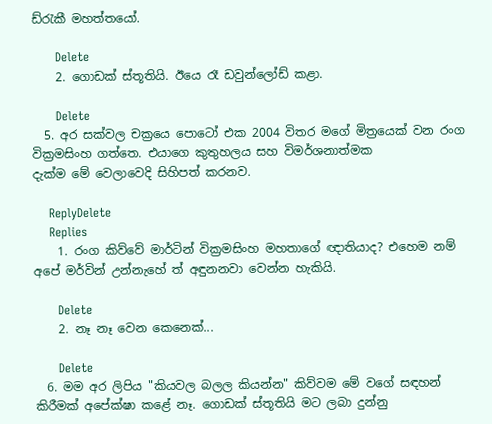ඩ්රැකී මහත්තයෝ.

      Delete
    2. ගොඩක් ස්තූතියි. ඊ‌යෙ රෑ ඩවුන්ලෝඩ් කළා.

      Delete
  5. අර සක්වල චක්‍රයෙ ‌පොටෝ එක 2004 විතර මගේ මිත්‍රයෙක් වන රංග වික්‍රමසිංහ ගත්තෙ. එයාගෙ කුතුහලය සහ විමර්ශනාත්මක දැක්ම ‌මේ ‌වෙලාවෙදි සිහිපත් කරනව.

    ReplyDelete
    Replies
    1. රංග කිව්වේ මාර්ටින් වික්‍රමසිංහ මහතාගේ ඥාතියාද? එහෙම නම් අපේ මර්වින් උන්නැහේ ත් අඳුනනවා වෙන්න හැකියි.

      Delete
    2. නෑ නෑ ‌වෙන ‌කෙනෙක්...

      Delete
  6. මම අර ලිපිය "කියවල බලල කියන්න" කිව්වම ‌මේ වගේ සඳහන් කිරීමක් අපේක්ෂා කළේ නෑ. ගොඩක් ස්තූතියි මට ලබා දුන්නු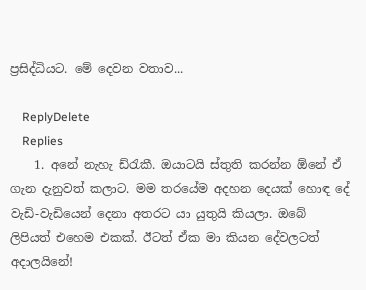ප්‍රසිද්ධියට. මේ ‌දෙවන වතාව...

    ReplyDelete
    Replies
    1. අනේ නැහැ ඩ්රැකී. ඔයාටයි ස්තුති කරන්න ඕනේ ඒ ගැන දැනුවත් කලාට. මම තරයේම අදහන දෙයක් හොඳ දේ වැඩි-වැඩියෙන් දෙනා අතරට යා යුතුයි කියලා. ඔබේ ලිපියත් එහෙම එකක්. ඊටත් ඒක මා කියන දේවලටත් අදාලයිනේ!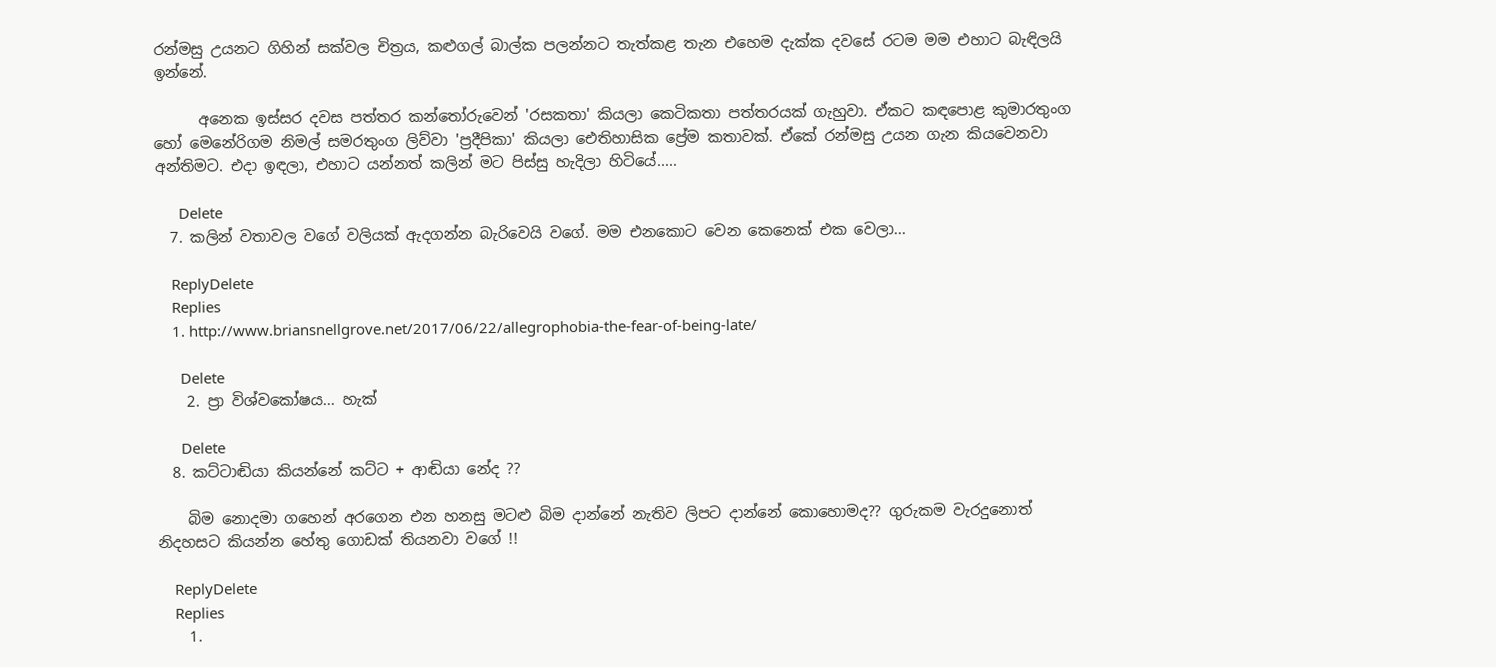රන්මසු උයනට ගිහින් සක්වල චිත්‍රය, කළුගල් බාල්ක පලන්නට තැත්කළ තැන එහෙම දැක්ක දවසේ රටම මම එහාට බැඳිලයි ඉන්නේ.

      අනෙක ඉස්සර දවස පත්තර කන්තෝරුවෙන් 'රසකතා' කියලා කෙටිකතා පත්තරයක් ගැහුවා. ඒකට කඳපොළ කුමාරතුංග හෝ මෙනේරිගම නිමල් සමරතුංග ලිව්වා 'ප්‍රදීපිකා' කියලා ඓතිහාසික ප්‍රේම කතාවක්. ඒකේ රන්මසු උයන ගැන කියවෙනවා අන්තිමට. එදා ඉඳලා, එහාට යන්නත් කලින් මට පිස්සු හැදිලා හිටියේ.....

      Delete
  7. කලින් වතාවල වගේ වලියක් ඇදගන්න බැරිවෙයි වගේ. මම එනකොට ‌වෙන ‌කෙනෙක් එක ‌වෙලා...

    ReplyDelete
    Replies
    1. http://www.briansnellgrove.net/2017/06/22/allegrophobia-the-fear-of-being-late/

      Delete
    2. ප්‍රා විශ්වකෝෂය... හැක්

      Delete
  8. කට්ටාඬියා කියන්නේ කට්ට + ආඬියා නේද ??

    බිම නොදමා ගහෙන් අරගෙන එන හනසු මටළු බිම දාන්නේ නැතිව ලිපට දාන්නේ කොහොමද?? ගුරුකම වැරදුනොත් නිදහසට කියන්න හේතු ගොඩක් තියනවා වගේ !!

    ReplyDelete
    Replies
    1.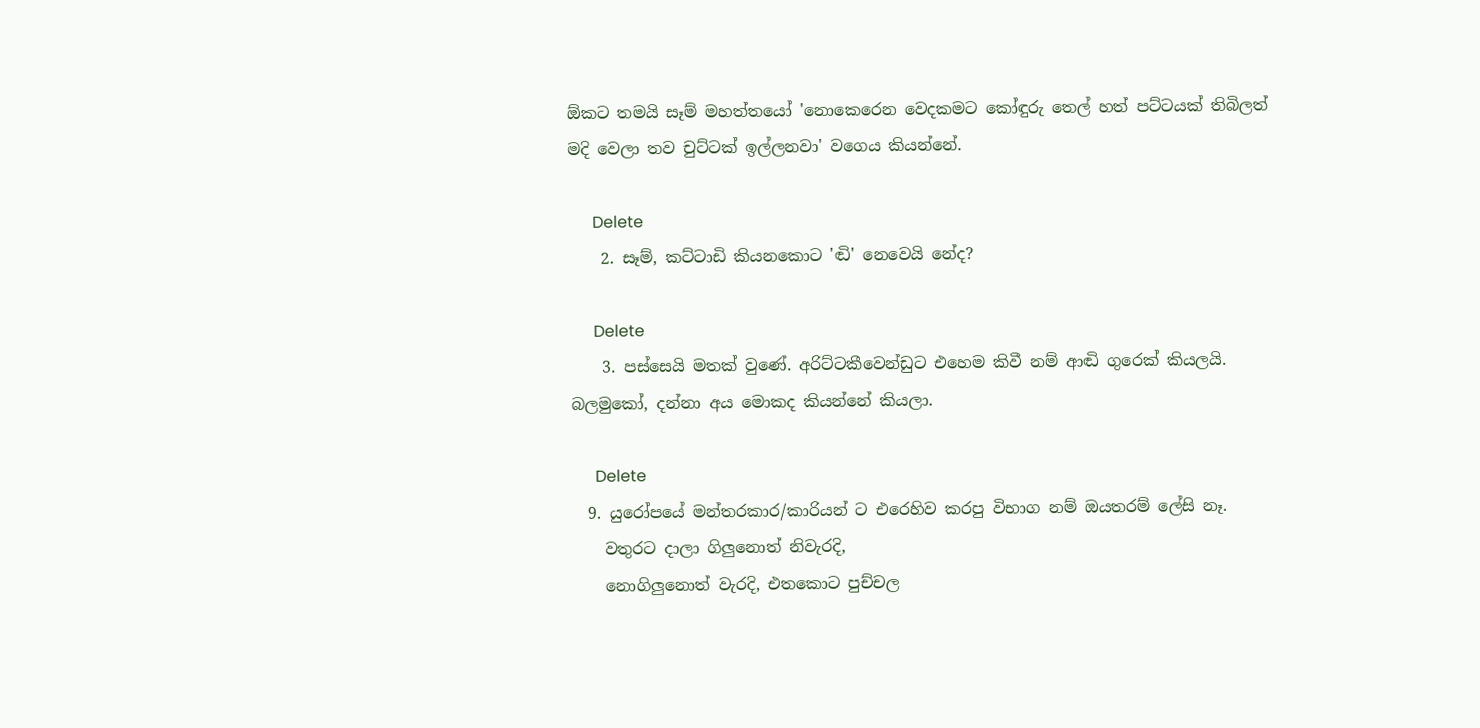ඕකට තමයි සෑම් මහත්තයෝ 'නොකෙරෙන වෙදකමට කෝඳුරු තෙල් හත් පට්ටයක් තිබිලත් මදි වෙලා තව චුට්ටක් ඉල්ලනවා' වගෙය කියන්නේ.

      Delete
    2. සෑම්, කට්ටාඩි කියනකොට 'ඬි' නෙවෙයි නේද?

      Delete
    3. පස්සෙයි මතක් වුණේ. අරිට්ටකීවෙන්ඩුට එහෙම කිවී නම් ආඬි ගුරෙක් කියලයි. බලමුකෝ, දන්නා අය මොකද කියන්නේ කියලා.

      Delete
  9. යුරෝපයේ මන්තරකාර/කාරියන් ට එරෙහිව කරපු විභාග නම් ඔයතරම් ලේසි නෑ.
    වතුරට දාලා ගිලුනොත් නිවැරදි,
    නොගිලුනොත් වැරදි, එතකොට පුච්චල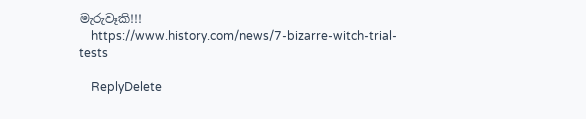මැරුවෑකි!!!
    https://www.history.com/news/7-bizarre-witch-trial-tests

    ReplyDelete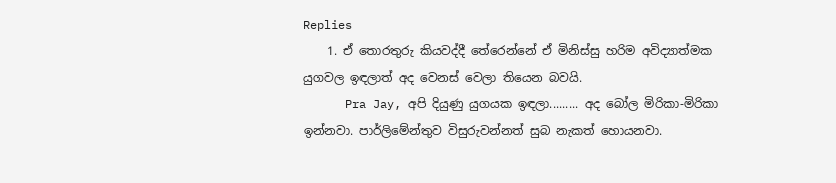Replies
    1. ඒ තොරතුරු කියවද්දී තේරෙන්නේ ඒ මිනිස්සු හරිම අවිද්‍යාත්මක යුගවල ඉඳලාත් අද වෙනස් වෙලා තියෙන බවයි.
      Pra Jay, අපි දියුණු යුගයක ඉඳලා......... අද බෝල මිරිකා-මිරිකා ඉන්නවා. පාර්ලිමේන්තුව විසුරුවන්නත් සුබ නැකත් හොයනවා.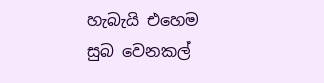හැබැයි එහෙම සුබ වෙනකල්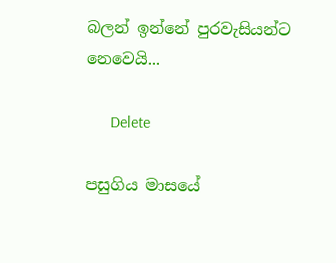බලන් ඉන්නේ පුරවැසියන්ට නෙවෙයි...

      Delete

පසුගිය මාසයේ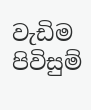වැඩිම පිවිසුම්